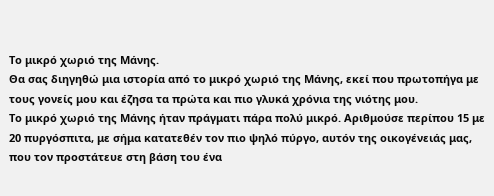Το μικρό χωριό της Μάνης.
Θα σας διηγηθώ μια ιστορία από το μικρό χωριό της Μάνης, εκεί που πρωτοπήγα με τους γονείς μου και έζησα τα πρώτα και πιο γλυκά χρόνια της νιότης μου.
Το μικρό χωριό της Μάνης ήταν πράγματι πάρα πολύ μικρό. Αριθμούσε περίπου 15 με 20 πυργόσπιτα, με σήμα κατατεθέν τον πιο ψηλό πύργο, αυτόν της οικογένειάς μας, που τον προστάτευε στη βάση του ένα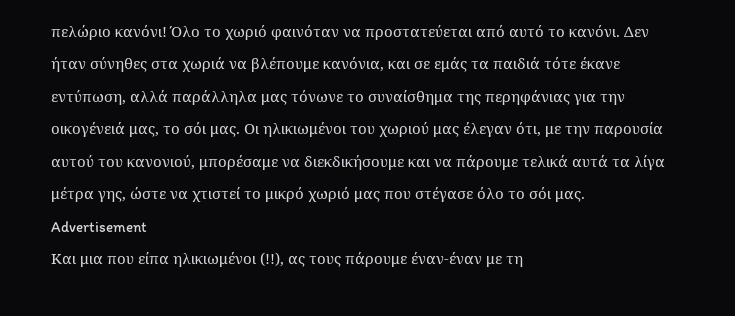πελώριο κανόνι! Όλο το χωριό φαινόταν να προστατεύεται από αυτό το κανόνι. Δεν ήταν σύνηθες στα χωριά να βλέπουμε κανόνια, και σε εμάς τα παιδιά τότε έκανε εντύπωση, αλλά παράλληλα μας τόνωνε το συναίσθημα της περηφάνιας για την οικογένειά μας, το σόι μας. Οι ηλικιωμένοι του χωριού μας έλεγαν ότι, με την παρουσία αυτού του κανονιού, μπορέσαμε να διεκδικήσουμε και να πάρουμε τελικά αυτά τα λίγα μέτρα γης, ώστε να χτιστεί το μικρό χωριό μας που στέγασε όλο το σόι μας.
Advertisement
Και μια που είπα ηλικιωμένοι (!!), ας τους πάρουμε έναν-έναν με τη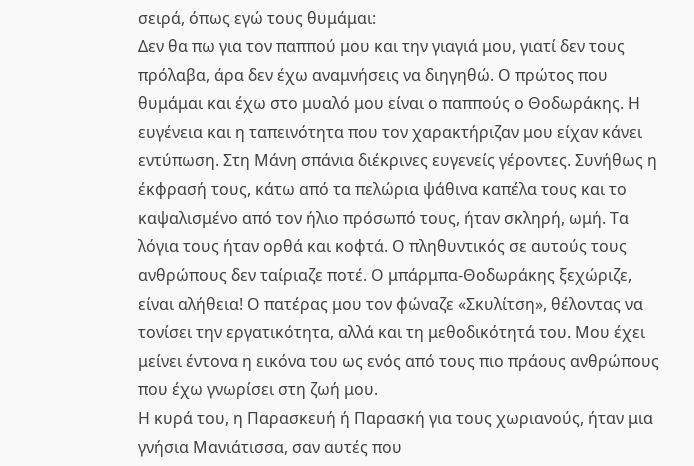σειρά, όπως εγώ τους θυμάμαι:
Δεν θα πω για τον παππού μου και την γιαγιά μου, γιατί δεν τους πρόλαβα, άρα δεν έχω αναμνήσεις να διηγηθώ. Ο πρώτος που θυμάμαι και έχω στο μυαλό μου είναι ο παππούς ο Θοδωράκης. Η ευγένεια και η ταπεινότητα που τον χαρακτήριζαν μου είχαν κάνει εντύπωση. Στη Μάνη σπάνια διέκρινες ευγενείς γέροντες. Συνήθως η έκφρασή τους, κάτω από τα πελώρια ψάθινα καπέλα τους και το καψαλισμένο από τον ήλιο πρόσωπό τους, ήταν σκληρή, ωμή. Τα λόγια τους ήταν ορθά και κοφτά. Ο πληθυντικός σε αυτούς τους ανθρώπους δεν ταίριαζε ποτέ. Ο μπάρμπα-Θοδωράκης ξεχώριζε, είναι αλήθεια! Ο πατέρας μου τον φώναζε «Σκυλίτση», θέλοντας να τονίσει την εργατικότητα, αλλά και τη μεθοδικότητά του. Μου έχει μείνει έντονα η εικόνα του ως ενός από τους πιο πράους ανθρώπους που έχω γνωρίσει στη ζωή μου.
Η κυρά του, η Παρασκευή ή Παρασκή για τους χωριανούς, ήταν μια γνήσια Μανιάτισσα, σαν αυτές που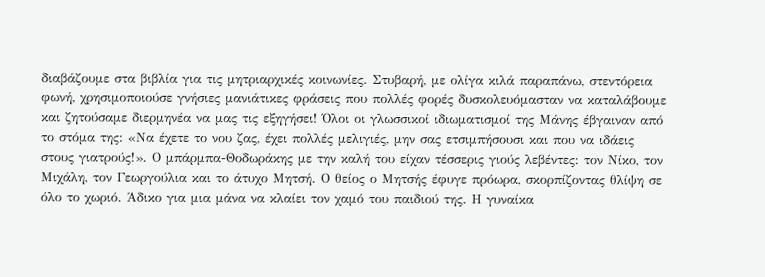διαβάζουμε στα βιβλία για τις μητριαρχικές κοινωνίες. Στυβαρή, με ολίγα κιλά παραπάνω, στεντόρεια φωνή, χρησιμοποιούσε γνήσιες μανιάτικες φράσεις που πολλές φορές δυσκολευόμασταν να καταλάβουμε και ζητούσαμε διερμηνέα να μας τις εξηγήσει! Όλοι οι γλωσσικοί ιδιωματισμοί της Μάνης έβγαιναν από το στόμα της: «Να έχετε το νου ζας, έχει πολλές μελιγιές, μην σας ετσιμπήσουσι και που να ιδάεις στους γιατρούς!». Ο μπάρμπα-Θοδωράκης με την καλή του είχαν τέσσερις γιούς λεβέντες: τον Νίκο, τον Μιχάλη, τον Γεωργούλια και το άτυχο Μητσή. Ο θείος ο Μητσής έφυγε πρόωρα, σκορπίζοντας θλίψη σε όλο το χωριό. Άδικο για μια μάνα να κλαίει τον χαμό του παιδιού της. Η γυναίκα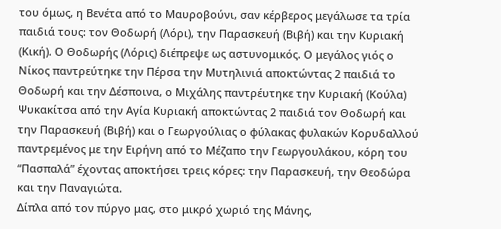του όμως, η Βενέτα από το Μαυροβούνι, σαν κέρβερος μεγάλωσε τα τρία παιδιά τους: τον Θοδωρή (Λόρι), την Παρασκευή (Βιβή) και την Κυριακή (Κική). Ο Θοδωρής (Λόρις) διέπρεψε ως αστυνομικός. Ο μεγάλος γιός ο Νίκος παντρεύτηκε την Πέρσα την Μυτηλινιά αποκτώντας 2 παιδιά το Θοδωρή και την Δέσποινα, ο Μιχάλης παντρέυτηκε την Κυριακή (Κούλα) Ψυκακίτσα από την Αγία Κυριακή αποκτώντας 2 παιδιά τον Θοδωρή και την Παρασκευή (Βιβή) και ο Γεωργούλιας ο φύλακας φυλακών Κορυδαλλού παντρεμένος με την Ειρήνη από το Μέζαπο την Γεωργουλάκου, κόρη του “Πασπαλά” έχοντας αποκτήσει τρεις κόρες: την Παρασκευή, την Θεοδώρα και την Παναγιώτα.
Δίπλα από τον πύργο μας, στο μικρό χωριό της Μάνης,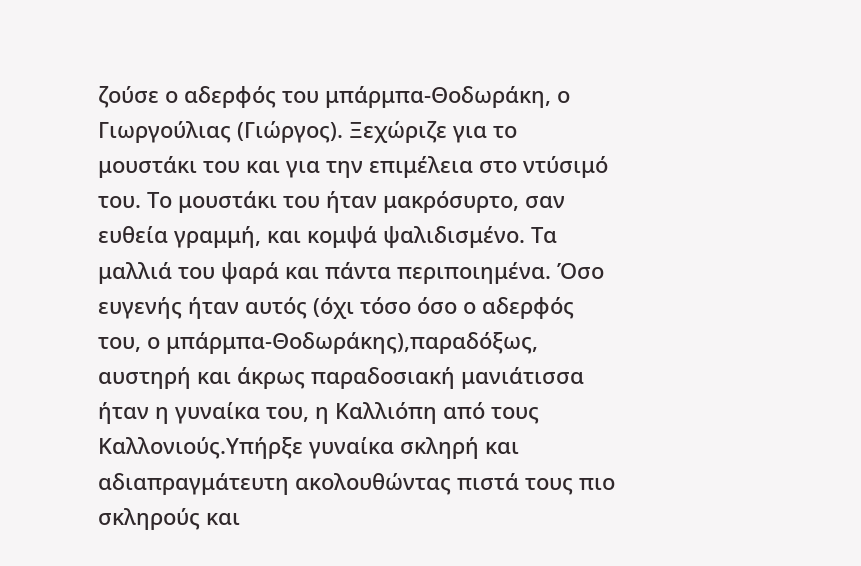ζούσε ο αδερφός του μπάρμπα-Θοδωράκη, ο Γιωργούλιας (Γιώργος). Ξεχώριζε για το μουστάκι του και για την επιμέλεια στο ντύσιμό του. Το μουστάκι του ήταν μακρόσυρτο, σαν ευθεία γραμμή, και κομψά ψαλιδισμένο. Τα μαλλιά του ψαρά και πάντα περιποιημένα. Όσο ευγενής ήταν αυτός (όχι τόσο όσο ο αδερφός του, ο μπάρμπα-Θοδωράκης),παραδόξως, αυστηρή και άκρως παραδοσιακή μανιάτισσα ήταν η γυναίκα του, η Καλλιόπη από τους Καλλονιούς.Υπήρξε γυναίκα σκληρή και αδιαπραγμάτευτη ακολουθώντας πιστά τους πιο σκληρούς και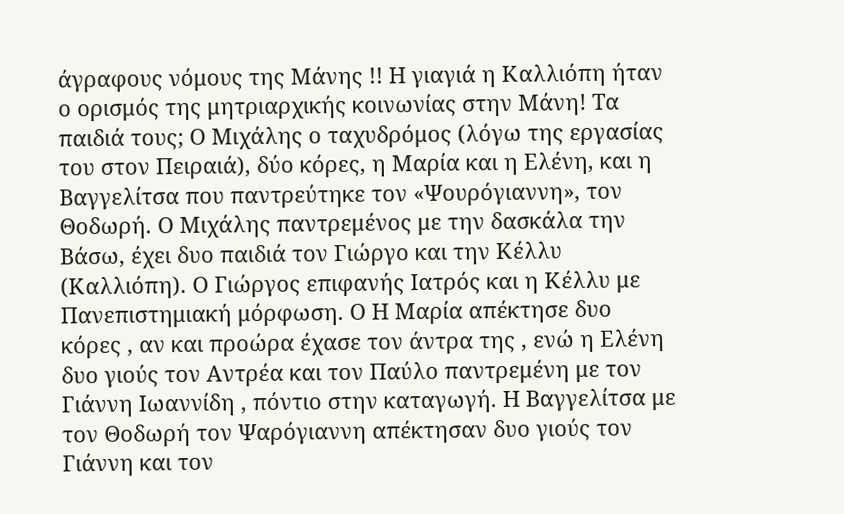άγραφους νόμους της Μάνης !! Η γιαγιά η Καλλιόπη ήταν ο ορισμός της μητριαρχικής κοινωνίας στην Μάνη! Τα παιδιά τους; Ο Μιχάλης ο ταχυδρόμος (λόγω της εργασίας του στον Πειραιά), δύο κόρες, η Μαρία και η Ελένη, και η Βαγγελίτσα που παντρεύτηκε τον «Ψουρόγιαννη», τον Θοδωρή. Ο Μιχάλης παντρεμένος με την δασκάλα την Βάσω, έχει δυο παιδιά τον Γιώργο και την Κέλλυ (Καλλιόπη). Ο Γιώργος επιφανής Ιατρός και η Κέλλυ με Πανεπιστημιακή μόρφωση. Ο Η Μαρία απέκτησε δυο κόρες , αν και προώρα έχασε τον άντρα της , ενώ η Ελένη δυο γιούς τον Αντρέα και τον Παύλο παντρεμένη με τον Γιάννη Ιωαννίδη , πόντιο στην καταγωγή. Η Βαγγελίτσα με τον Θοδωρή τον Ψαρόγιαννη απέκτησαν δυο γιούς τον Γιάννη και τον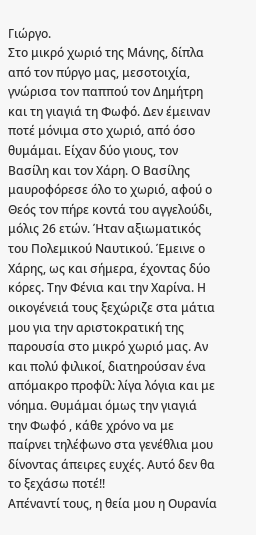Γιώργο.
Στο μικρό χωριό της Μάνης, δίπλα από τον πύργο μας, μεσοτοιχία, γνώρισα τον παππού τον Δημήτρη και τη γιαγιά τη Φωφό. Δεν έμειναν ποτέ μόνιμα στο χωριό, από όσο θυμάμαι. Είχαν δύο γιους, τον Βασίλη και τον Χάρη. Ο Βασίλης μαυροφόρεσε όλο το χωριό, αφού ο Θεός τον πήρε κοντά του αγγελούδι, μόλις 26 ετών. Ήταν αξιωματικός του Πολεμικού Ναυτικού. Έμεινε ο Χάρης, ως και σήμερα, έχοντας δύο κόρες. Την Φένια και την Χαρίνα. Η οικογένειά τους ξεχώριζε στα μάτια μου για την αριστοκρατική της παρουσία στο μικρό χωριό μας. Αν και πολύ φιλικοί, διατηρούσαν ένα απόμακρο προφίλ: λίγα λόγια και με νόημα. Θυμάμαι όμως την γιαγιά την Φωφό , κάθε χρόνο να με παίρνει τηλέφωνο στα γενέθλια μου δίνοντας άπειρες ευχές. Αυτό δεν θα το ξεχάσω ποτέ!!
Απέναντί τους, η θεία μου η Ουρανία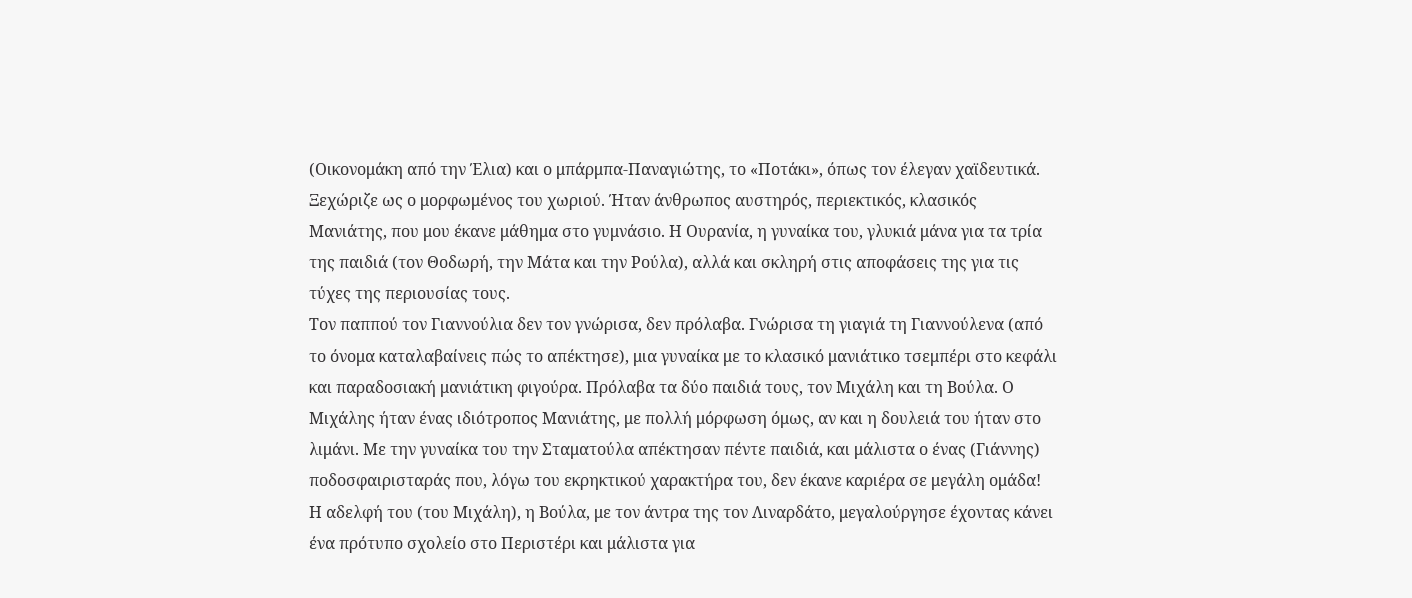(Οικονομάκη από την Έλια) και ο μπάρμπα-Παναγιώτης, το «Ποτάκι», όπως τον έλεγαν χαϊδευτικά. Ξεχώριζε ως ο μορφωμένος του χωριού. Ήταν άνθρωπος αυστηρός, περιεκτικός, κλασικός Μανιάτης, που μου έκανε μάθημα στο γυμνάσιο. Η Ουρανία, η γυναίκα του, γλυκιά μάνα για τα τρία της παιδιά (τον Θοδωρή, την Μάτα και την Ρούλα), αλλά και σκληρή στις αποφάσεις της για τις τύχες της περιουσίας τους.
Τον παππού τον Γιαννούλια δεν τον γνώρισα, δεν πρόλαβα. Γνώρισα τη γιαγιά τη Γιαννούλενα (από το όνομα καταλαβαίνεις πώς το απέκτησε), μια γυναίκα με το κλασικό μανιάτικο τσεμπέρι στο κεφάλι και παραδοσιακή μανιάτικη φιγούρα. Πρόλαβα τα δύο παιδιά τους, τον Μιχάλη και τη Βούλα. Ο Μιχάλης ήταν ένας ιδιότροπος Μανιάτης, με πολλή μόρφωση όμως, αν και η δουλειά του ήταν στο λιμάνι. Με την γυναίκα του την Σταματούλα απέκτησαν πέντε παιδιά, και μάλιστα ο ένας (Γιάννης) ποδοσφαιρισταράς που, λόγω του εκρηκτικού χαρακτήρα του, δεν έκανε καριέρα σε μεγάλη ομάδα! Η αδελφή του (του Μιχάλη), η Βούλα, με τον άντρα της τον Λιναρδάτο, μεγαλούργησε έχοντας κάνει ένα πρότυπο σχολείο στο Περιστέρι και μάλιστα για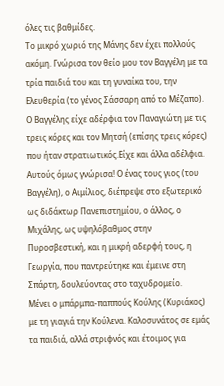όλες τις βαθμίδες.
Το μικρό χωριό της Μάνης δεν έχει πολλούς ακόμη. Γνώρισα τον θείο μου τον Βαγγέλη με τα τρία παιδιά του και τη γυναίκα του, την Ελευθερία (το γένος Σάσσαρη από το Μέζαπο). Ο Βαγγέλης είχε αδέρφια τον Παναγιώτη με τις τρεις κόρες και τον Μητσή (επίσης τρεις κόρες) που ήταν στρατιωτικός.Είχε και άλλα αδέλφια. Αυτούς όμως γνώρισα! Ο ένας τους γιος (του Βαγγέλη), ο Αιμίλιος, διέπρεψε στο εξωτερικό ως διδάκτωρ Πανεπιστημίου, ο άλλος, ο Μιχάλης, ως υψηλόβαθμος στην Πυροσβεστική, και η μικρή αδερφή τους, η Γεωργία, που παντρεύτηκε και έμεινε στη Σπάρτη, δουλεύοντας στο ταχυδρομείο.
Μένει ο μπάρμπα-παππούς Κούλης (Κυριάκος) με τη γιαγιά την Κούλενα. Καλοσυνάτος σε εμάς τα παιδιά, αλλά στριφνός και έτοιμος για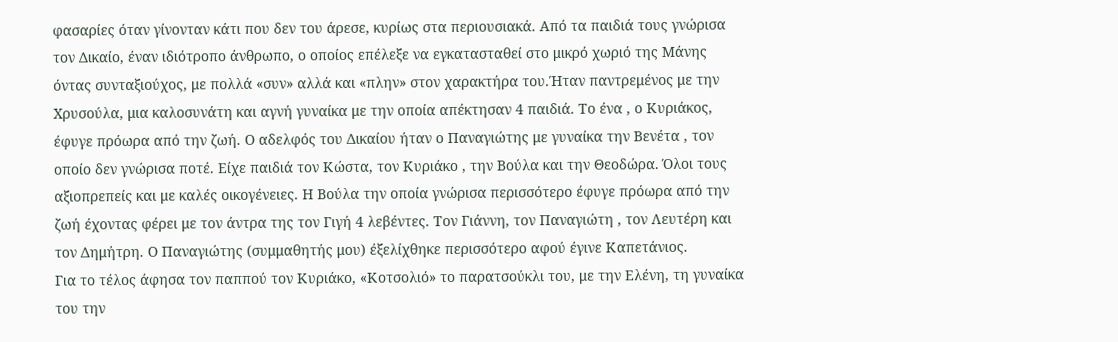φασαρίες όταν γίνονταν κάτι που δεν του άρεσε, κυρίως στα περιουσιακά. Από τα παιδιά τους γνώρισα τον Δικαίο, έναν ιδιότροπο άνθρωπο, ο οποίος επέλεξε να εγκατασταθεί στο μικρό χωριό της Μάνης όντας συνταξιούχος, με πολλά «συν» αλλά και «πλην» στον χαρακτήρα του.Ήταν παντρεμένος με την Χρυσούλα, μια καλοσυνάτη και αγνή γυναίκα με την οποία απέκτησαν 4 παιδιά. Το ένα , ο Κυριάκος, έφυγε πρόωρα από την ζωή. Ο αδελφός του Δικαίου ήταν ο Παναγιώτης με γυναίκα την Βενέτα , τον οποίο δεν γνώρισα ποτέ. Είχε παιδιά τον Κώστα, τον Κυριάκο , την Βούλα και την Θεοδώρα. Όλοι τους αξιοπρεπείς και με καλές οικογένειες. Η Βούλα την οποία γνώρισα περισσότερο έφυγε πρόωρα από την ζωή έχοντας φέρει με τον άντρα της τον Γιγή 4 λεβέντες. Τον Γιάννη, τον Παναγιώτη , τον Λευτέρη και τον Δημήτρη. Ο Παναγιώτης (συμμαθητής μου) έξελίχθηκε περισσότερο αφού έγινε Καπετάνιος.
Για το τέλος άφησα τον παππού τον Κυριάκο, «Κοτσολιό» το παρατσούκλι του, με την Ελένη, τη γυναίκα του την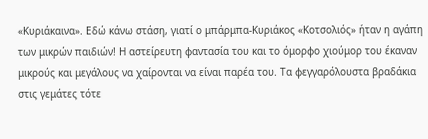«Κυριάκαινα». Εδώ κάνω στάση, γιατί ο μπάρμπα-Κυριάκος «Κοτσολιός» ήταν η αγάπη των μικρών παιδιών! Η αστείρευτη φαντασία του και το όμορφο χιούμορ του έκαναν μικρούς και μεγάλους να χαίρονται να είναι παρέα του. Τα φεγγαρόλουστα βραδάκια στις γεμάτες τότε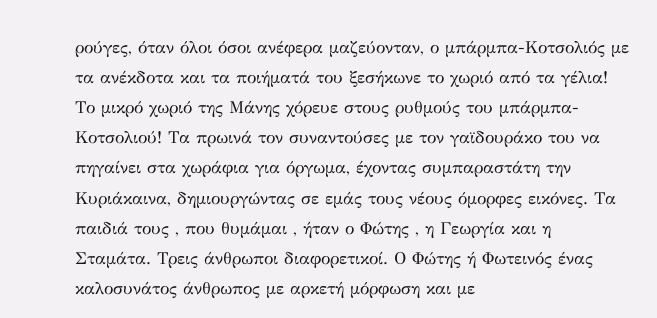ρούγες, όταν όλοι όσοι ανέφερα μαζεύονταν, ο μπάρμπα-Κοτσολιός με τα ανέκδοτα και τα ποιήματά του ξεσήκωνε το χωριό από τα γέλια! Το μικρό χωριό της Μάνης χόρευε στους ρυθμούς του μπάρμπα-Κοτσολιού! Τα πρωινά τον συναντούσες με τον γαϊδουράκο του να πηγαίνει στα χωράφια για όργωμα, έχοντας συμπαραστάτη την Κυριάκαινα, δημιουργώντας σε εμάς τους νέους όμορφες εικόνες. Τα παιδιά τους , που θυμάμαι , ήταν ο Φώτης , η Γεωργία και η Σταμάτα. Τρεις άνθρωποι διαφορετικοί. Ο Φώτης ή Φωτεινός ένας καλοσυνάτος άνθρωπος με αρκετή μόρφωση και με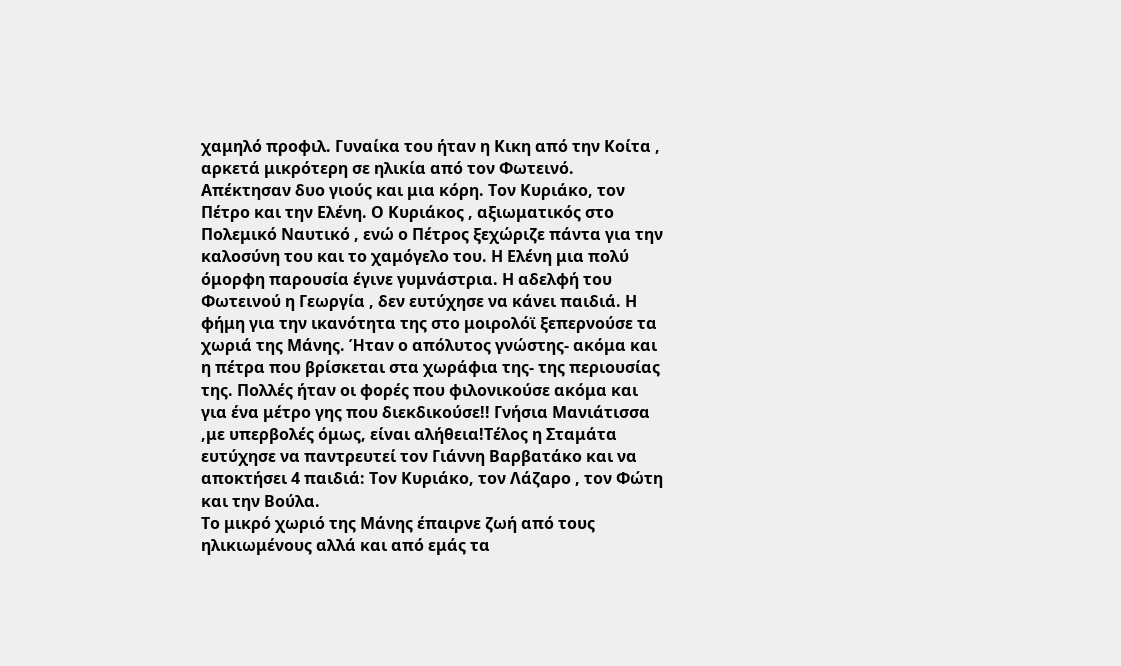χαμηλό προφιλ. Γυναίκα του ήταν η Κικη από την Κοίτα , αρκετά μικρότερη σε ηλικία από τον Φωτεινό. Απέκτησαν δυο γιούς και μια κόρη. Τον Κυριάκο, τον Πέτρο και την Ελένη. Ο Κυριάκος , αξιωματικός στο Πολεμικό Ναυτικό , ενώ ο Πέτρος ξεχώριζε πάντα για την καλοσύνη του και το χαμόγελο του. Η Ελένη μια πολύ όμορφη παρουσία έγινε γυμνάστρια. Η αδελφή του Φωτεινού η Γεωργία , δεν ευτύχησε να κάνει παιδιά. Η φήμη για την ικανότητα της στο μοιρολόϊ ξεπερνούσε τα χωριά της Μάνης. Ήταν ο απόλυτος γνώστης- ακόμα και η πέτρα που βρίσκεται στα χωράφια της- της περιουσίας της. Πολλές ήταν οι φορές που φιλονικούσε ακόμα και για ένα μέτρο γης που διεκδικούσε!! Γνήσια Μανιάτισσα ,με υπερβολές όμως, είναι αλήθεια!Τέλος η Σταμάτα ευτύχησε να παντρευτεί τον Γιάννη Βαρβατάκο και να αποκτήσει 4 παιδιά: Τον Κυριάκο, τον Λάζαρο , τον Φώτη και την Βούλα.
Το μικρό χωριό της Μάνης έπαιρνε ζωή από τους ηλικιωμένους αλλά και από εμάς τα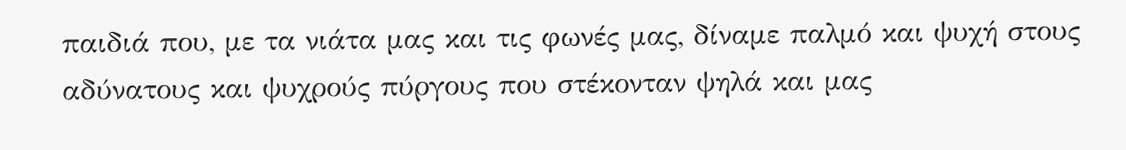παιδιά που, με τα νιάτα μας και τις φωνές μας, δίναμε παλμό και ψυχή στους αδύνατους και ψυχρούς πύργους που στέκονταν ψηλά και μας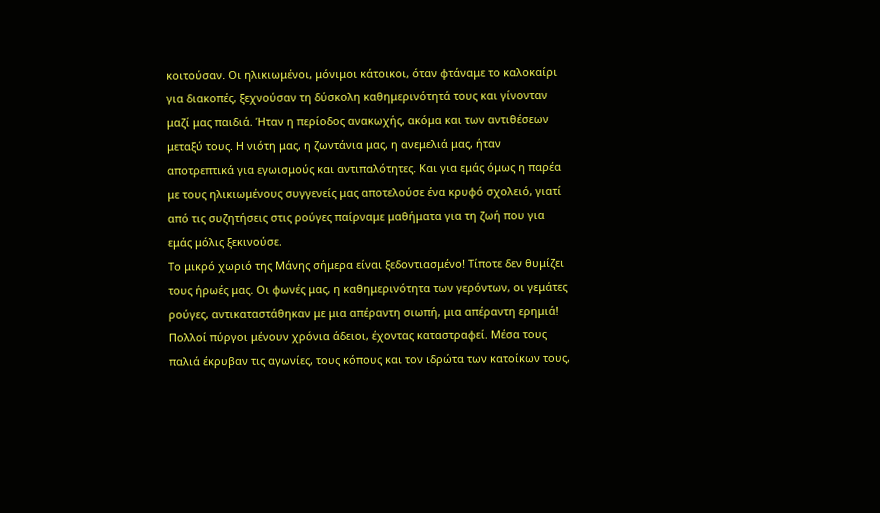κοιτούσαν. Οι ηλικιωμένοι, μόνιμοι κάτοικοι, όταν φτάναμε το καλοκαίρι για διακοπές, ξεχνούσαν τη δύσκολη καθημερινότητά τους και γίνονταν μαζί μας παιδιά. Ήταν η περίοδος ανακωχής, ακόμα και των αντιθέσεων μεταξύ τους. Η νιότη μας, η ζωντάνια μας, η ανεμελιά μας, ήταν αποτρεπτικά για εγωισμούς και αντιπαλότητες. Και για εμάς όμως η παρέα με τους ηλικιωμένους συγγενείς μας αποτελούσε ένα κρυφό σχολειό, γιατί από τις συζητήσεις στις ρούγες παίρναμε μαθήματα για τη ζωή που για εμάς μόλις ξεκινούσε.
Το μικρό χωριό της Μάνης σήμερα είναι ξεδοντιασμένο! Τίποτε δεν θυμίζει τους ήρωές μας. Οι φωνές μας, η καθημερινότητα των γερόντων, οι γεμάτες ρούγες, αντικαταστάθηκαν με μια απέραντη σιωπή, μια απέραντη ερημιά! Πολλοί πύργοι μένουν χρόνια άδειοι, έχοντας καταστραφεί. Μέσα τους παλιά έκρυβαν τις αγωνίες, τους κόπους και τον ιδρώτα των κατοίκων τους,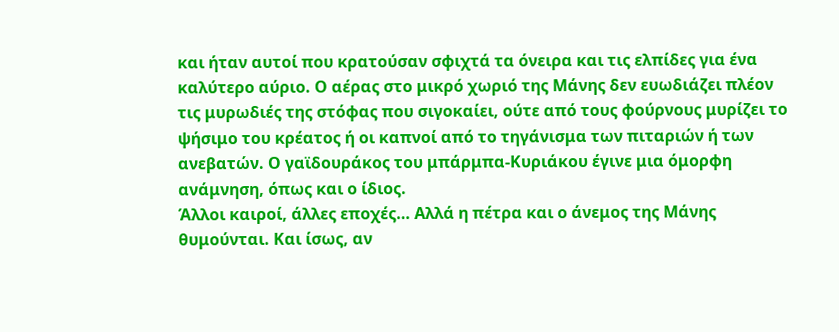και ήταν αυτοί που κρατούσαν σφιχτά τα όνειρα και τις ελπίδες για ένα καλύτερο αύριο. Ο αέρας στο μικρό χωριό της Μάνης δεν ευωδιάζει πλέον τις μυρωδιές της στόφας που σιγοκαίει, ούτε από τους φούρνους μυρίζει το ψήσιμο του κρέατος ή οι καπνοί από το τηγάνισμα των πιταριών ή των ανεβατών. Ο γαϊδουράκος του μπάρμπα-Κυριάκου έγινε μια όμορφη ανάμνηση, όπως και ο ίδιος.
Άλλοι καιροί, άλλες εποχές… Αλλά η πέτρα και ο άνεμος της Μάνης θυμούνται. Και ίσως, αν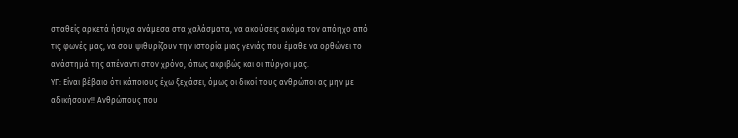σταθείς αρκετά ήσυχα ανάμεσα στα χαλάσματα, να ακούσεις ακόμα τον απόηχο από τις φωνές μας, να σου ψιθυρίζουν την ιστορία μιας γενιάς που έμαθε να ορθώνει το ανάστημά της απέναντι στον χρόνο, όπως ακριβώς και οι πύργοι μας.
ΥΓ: Είναι βέβαιο ότι κάποιους έχω ξεχάσει, όμως οι δικοί τους ανθρώποι ας μην με αδικήσουν!! Ανθρώπους που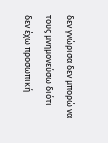δεν γνώρισα δεν μπορώ να τους μνημονεύσω διότι δεν έχω προσωπική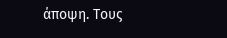άποψη. Τους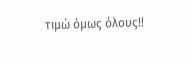τιμώ όμως όλους!!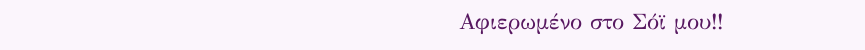Αφιερωμένο στο Σόϊ μου!!